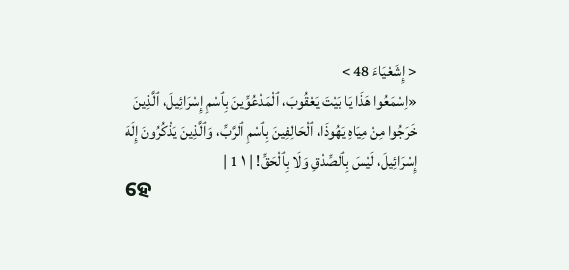< إِشَعْيَاءَ 48 >
«اِسْمَعُوا هَذَا يَا بَيْتَ يَعْقُوبَ، ٱلْمَدْعُوِّينَ بِٱسْمِ إِسْرَائِيلَ، ٱلَّذِينَ خَرَجُوا مِنْ مِيَاهِ يَهُوذَا، ٱلْحَالِفِينَ بِٱسْمِ ٱلرَّبِّ، وَٱلَّذِينَ يَذْكُرُونَ إِلَهَ إِسْرَائِيلَ، لَيْسَ بِٱلصِّدْقِ وَلَا بِٱلْحَقِّ! | ١ 1 |
ହେ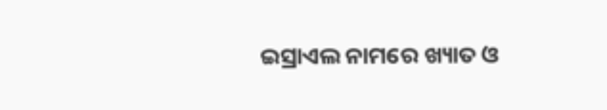ଇସ୍ରାଏଲ ନାମରେ ଖ୍ୟାତ ଓ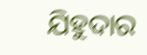ଯିହୁଦାର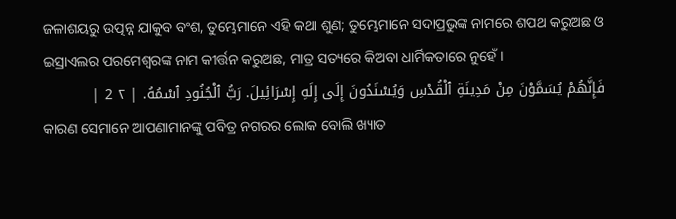ଜଳାଶୟରୁ ଉତ୍ପନ୍ନ ଯାକୁବ ବଂଶ, ତୁମ୍ଭେମାନେ ଏହି କଥା ଶୁଣ; ତୁମ୍ଭେମାନେ ସଦାପ୍ରଭୁଙ୍କ ନାମରେ ଶପଥ କରୁଅଛ ଓ ଇସ୍ରାଏଲର ପରମେଶ୍ୱରଙ୍କ ନାମ କୀର୍ତ୍ତନ କରୁଅଛ, ମାତ୍ର ସତ୍ୟରେ କିଅବା ଧାର୍ମିକତାରେ ନୁହେଁ।
فَإِنَّهُمْ يُسَمَّوْنَ مِنْ مَدِينَةِ ٱلْقُدْسِ وَيُسْنَدُونَ إِلَى إِلَهِ إِسْرَائِيلَ. رَبُّ ٱلْجُنُودِ ٱسْمُهُ. | ٢ 2 |
କାରଣ ସେମାନେ ଆପଣାମାନଙ୍କୁ ପବିତ୍ର ନଗରର ଲୋକ ବୋଲି ଖ୍ୟାତ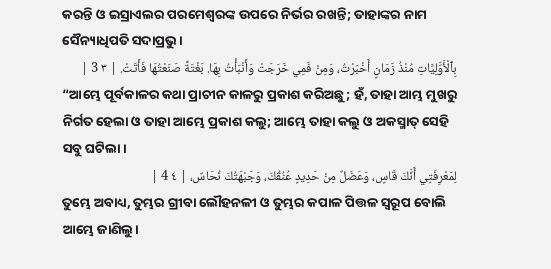କରନ୍ତି ଓ ଇସ୍ରାଏଲର ପରମେଶ୍ୱରଙ୍କ ଉପରେ ନିର୍ଭର ରଖନ୍ତି; ତାହାଙ୍କର ନାମ ସୈନ୍ୟାଧିପତି ସଦାପ୍ରଭୁ।
بِٱلْأَوَّلِيَّاتِ مُنْذُ زَمَانٍ أَخْبَرْتُ، وَمِنْ فَمِي خَرَجَتْ وَأَنْبَأْتُ بِهَا. بَغْتَةً صَنَعْتُهَا فَأَتَتْ. | ٣ 3 |
“ଆମ୍ଭେ ପୂର୍ବକାଳର କଥା ପ୍ରାଚୀନ କାଳରୁ ପ୍ରକାଶ କରିଅଛୁ; ହଁ, ତାହା ଆମ୍ଭ ମୁଖରୁ ନିର୍ଗତ ହେଲା ଓ ତାହା ଆମ୍ଭେ ପ୍ରକାଶ କଲୁ; ଆମ୍ଭେ ତାହା କଲୁ ଓ ଅକସ୍ମାତ୍ ସେହି ସବୁ ଘଟିଲା।
لِمَعْرِفَتِي أَنَّكَ قَاسٍ، وَعَضَلٌ مِنْ حَدِيدٍ عُنُقُكَ، وَجَبْهَتُكَ نُحَاسٌ، | ٤ 4 |
ତୁମ୍ଭେ ଅବାଧ୍ୟ, ତୁମ୍ଭର ଗ୍ରୀବା ଲୌହନଳୀ ଓ ତୁମ୍ଭର କପାଳ ପିତ୍ତଳ ସ୍ୱରୂପ ବୋଲି ଆମ୍ଭେ ଜାଣିଲୁ।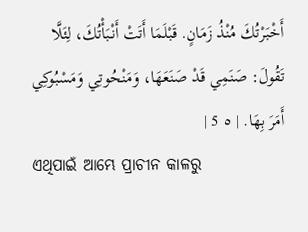أَخْبَرْتُكَ مُنْذُ زَمَانٍ. قَبْلَمَا أَتَتْ أَنْبَأْتُكَ، لِئَلَّا تَقُولَ: صَنَمِي قَدْ صَنَعَهَا، وَمَنْحُوتِي وَمَسْبُوكِي أَمَرَ بِهَا. | ٥ 5 |
ଏଥିପାଇଁ ଆମ୍ଭେ ପ୍ରାଚୀନ କାଳରୁ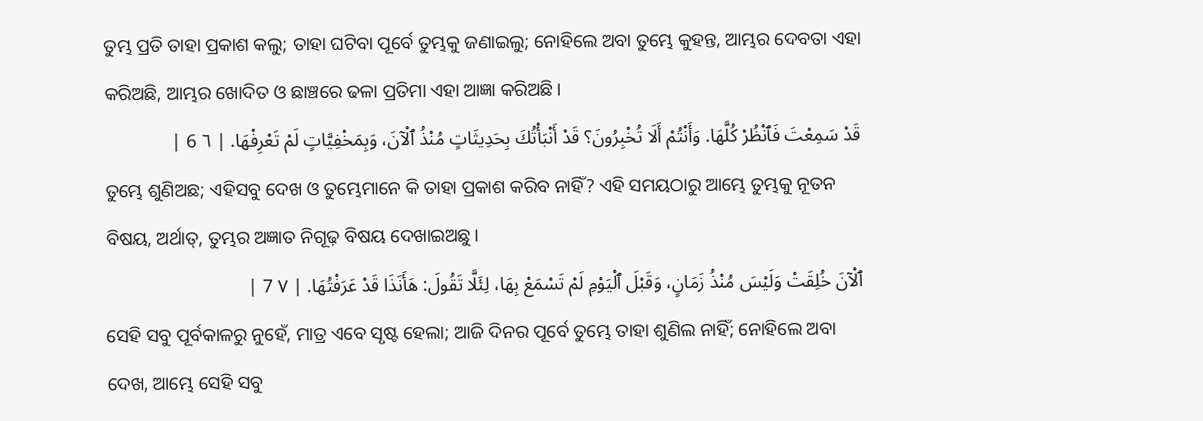ତୁମ୍ଭ ପ୍ରତି ତାହା ପ୍ରକାଶ କଲୁ; ତାହା ଘଟିବା ପୂର୍ବେ ତୁମ୍ଭକୁ ଜଣାଇଲୁ; ନୋହିଲେ ଅବା ତୁମ୍ଭେ କୁହନ୍ତ, ଆମ୍ଭର ଦେବତା ଏହା କରିଅଛି, ଆମ୍ଭର ଖୋଦିତ ଓ ଛାଞ୍ଚରେ ଢଳା ପ୍ରତିମା ଏହା ଆଜ୍ଞା କରିଅଛି।
قَدْ سَمِعْتَ فَٱنْظُرْ كُلَّهَا. وَأَنْتُمْ أَلَا تُخْبِرُونَ؟ قَدْ أَنْبَأْتُكَ بِحَدِيثَاتٍ مُنْذُ ٱلْآنَ، وَبِمَخْفِيَّاتٍ لَمْ تَعْرِفْهَا. | ٦ 6 |
ତୁମ୍ଭେ ଶୁଣିଅଛ; ଏହିସବୁ ଦେଖ ଓ ତୁମ୍ଭେମାନେ କି ତାହା ପ୍ରକାଶ କରିବ ନାହିଁ? ଏହି ସମୟଠାରୁ ଆମ୍ଭେ ତୁମ୍ଭକୁ ନୂତନ ବିଷୟ, ଅର୍ଥାତ୍, ତୁମ୍ଭର ଅଜ୍ଞାତ ନିଗୂଢ଼ ବିଷୟ ଦେଖାଇଅଛୁ।
ٱلْآنَ خُلِقَتْ وَلَيْسَ مُنْذُ زَمَانٍ، وَقَبْلَ ٱلْيَوْمِ لَمْ تَسْمَعْ بِهَا، لِئَلَّا تَقُولَ: هَأَنَذَا قَدْ عَرَفْتُهَا. | ٧ 7 |
ସେହି ସବୁ ପୂର୍ବକାଳରୁ ନୁହେଁ, ମାତ୍ର ଏବେ ସୃଷ୍ଟ ହେଲା; ଆଜି ଦିନର ପୂର୍ବେ ତୁମ୍ଭେ ତାହା ଶୁଣିଲ ନାହିଁ; ନୋହିଲେ ଅବା ଦେଖ, ଆମ୍ଭେ ସେହି ସବୁ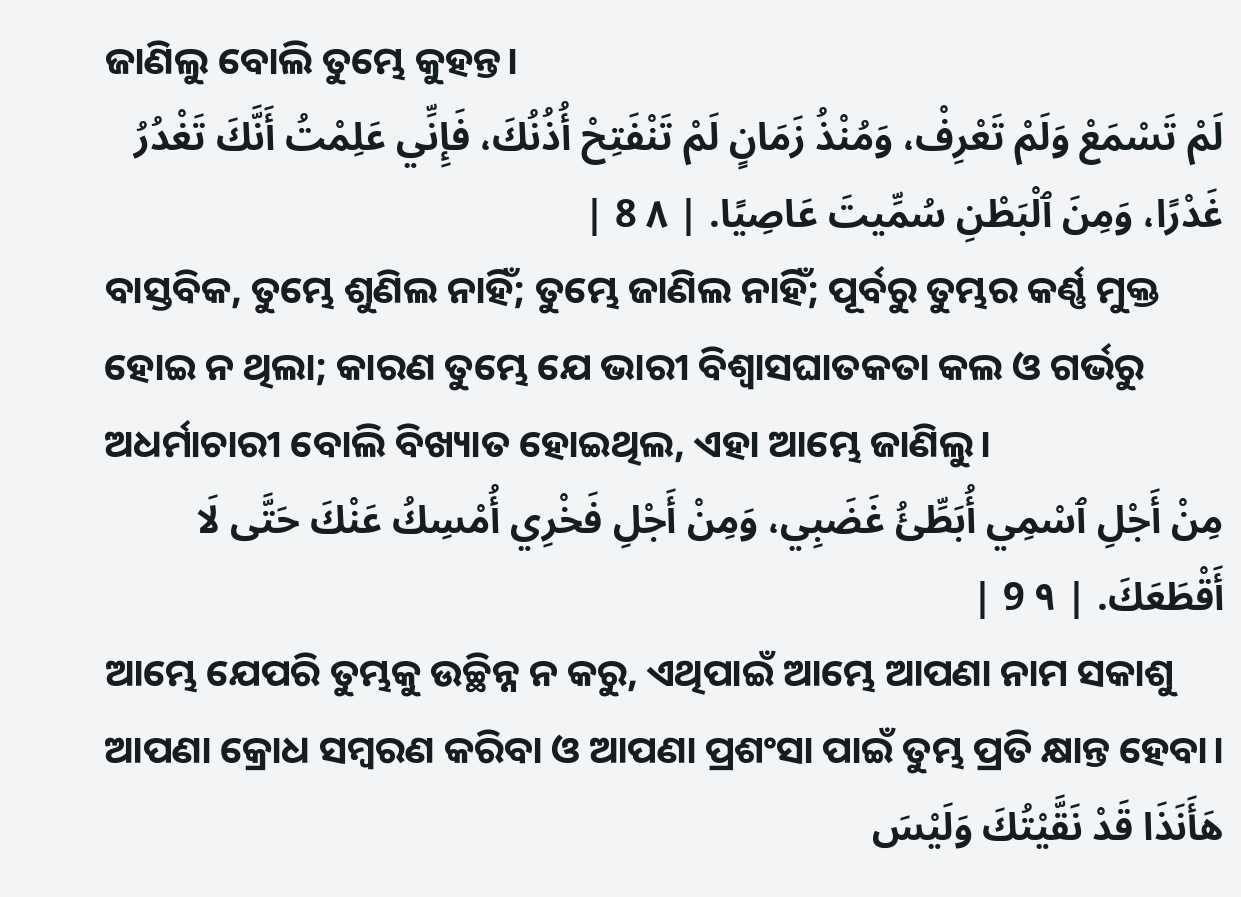ଜାଣିଲୁ ବୋଲି ତୁମ୍ଭେ କୁହନ୍ତ।
لَمْ تَسْمَعْ وَلَمْ تَعْرِفْ، وَمُنْذُ زَمَانٍ لَمْ تَنْفَتِحْ أُذُنُكَ، فَإِنِّي عَلِمْتُ أَنَّكَ تَغْدُرُ غَدْرًا، وَمِنَ ٱلْبَطْنِ سُمِّيتَ عَاصِيًا. | ٨ 8 |
ବାସ୍ତବିକ, ତୁମ୍ଭେ ଶୁଣିଲ ନାହିଁ; ତୁମ୍ଭେ ଜାଣିଲ ନାହିଁ; ପୂର୍ବରୁ ତୁମ୍ଭର କର୍ଣ୍ଣ ମୁକ୍ତ ହୋଇ ନ ଥିଲା; କାରଣ ତୁମ୍ଭେ ଯେ ଭାରୀ ବିଶ୍ୱାସଘାତକତା କଲ ଓ ଗର୍ଭରୁ ଅଧର୍ମାଚାରୀ ବୋଲି ବିଖ୍ୟାତ ହୋଇଥିଲ, ଏହା ଆମ୍ଭେ ଜାଣିଲୁ।
مِنْ أَجْلِ ٱسْمِي أُبَطِّئُ غَضَبِي، وَمِنْ أَجْلِ فَخْرِي أُمْسِكُ عَنْكَ حَتَّى لَا أَقْطَعَكَ. | ٩ 9 |
ଆମ୍ଭେ ଯେପରି ତୁମ୍ଭକୁ ଉଚ୍ଛିନ୍ନ ନ କରୁ, ଏଥିପାଇଁ ଆମ୍ଭେ ଆପଣା ନାମ ସକାଶୁ ଆପଣା କ୍ରୋଧ ସମ୍ବରଣ କରିବା ଓ ଆପଣା ପ୍ରଶଂସା ପାଇଁ ତୁମ୍ଭ ପ୍ରତି କ୍ଷାନ୍ତ ହେବା।
هَأَنَذَا قَدْ نَقَّيْتُكَ وَلَيْسَ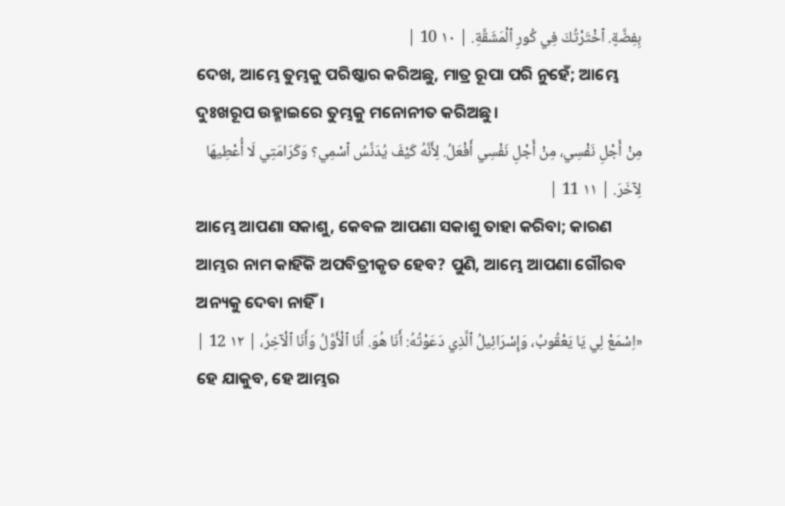بِفِضَّةٍ. ٱخْتَرْتُكَ فِي كُورِ ٱلْمَشَقَّةِ. | ١٠ 10 |
ଦେଖ, ଆମ୍ଭେ ତୁମ୍ଭକୁ ପରିଷ୍କାର କରିଅଛୁ, ମାତ୍ର ରୂପା ପରି ନୁହେଁ; ଆମ୍ଭେ ଦୁଃଖରୂପ ଉହ୍ମାଇରେ ତୁମ୍ଭକୁ ମନୋନୀତ କରିଅଛୁ।
مِنْ أَجْلِ نَفْسِي، مِنْ أَجْلِ نَفْسِي أَفْعَلُ. لِأَنَّهُ كَيْفَ يُدَنَّسُ ٱسْمِي؟ وَكَرَامَتِي لَا أُعْطِيهَا لِآخَرَ. | ١١ 11 |
ଆମ୍ଭେ ଆପଣା ସକାଶୁ, କେବଳ ଆପଣା ସକାଶୁ ତାହା କରିବା; କାରଣ ଆମ୍ଭର ନାମ କାହିଁକି ଅପବିତ୍ରୀକୃତ ହେବ? ପୁଣି, ଆମ୍ଭେ ଆପଣା ଗୌରବ ଅନ୍ୟକୁ ଦେବା ନାହିଁ।
«اِسْمَعْ لِي يَا يَعْقُوبُ، وَإِسْرَائِيلُ ٱلَّذِي دَعَوْتُهُ: أَنَا هُوَ. أَنَا ٱلْأَوَّلُ وَأَنَا ٱلْآخِرُ، | ١٢ 12 |
ହେ ଯାକୁବ, ହେ ଆମ୍ଭର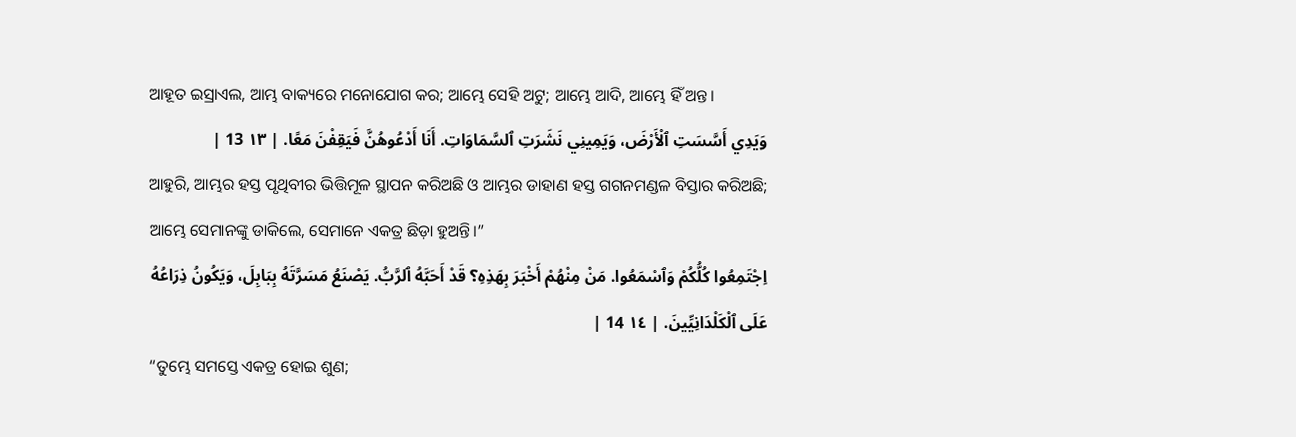ଆହୂତ ଇସ୍ରାଏଲ, ଆମ୍ଭ ବାକ୍ୟରେ ମନୋଯୋଗ କର; ଆମ୍ଭେ ସେହି ଅଟୁ; ଆମ୍ଭେ ଆଦି, ଆମ୍ଭେ ହିଁ ଅନ୍ତ।
وَيَدِي أَسَّسَتِ ٱلْأَرْضَ، وَيَمِينِي نَشَرَتِ ٱلسَّمَاوَاتِ. أَنَا أَدْعُوهُنَّ فَيَقِفْنَ مَعًا. | ١٣ 13 |
ଆହୁରି, ଆମ୍ଭର ହସ୍ତ ପୃଥିବୀର ଭିତ୍ତିମୂଳ ସ୍ଥାପନ କରିଅଛି ଓ ଆମ୍ଭର ଡାହାଣ ହସ୍ତ ଗଗନମଣ୍ଡଳ ବିସ୍ତାର କରିଅଛି; ଆମ୍ଭେ ସେମାନଙ୍କୁ ଡାକିଲେ, ସେମାନେ ଏକତ୍ର ଛିଡ଼ା ହୁଅନ୍ତି।”
اِجْتَمِعُوا كُلُّكُمْ وَٱسْمَعُوا. مَنْ مِنْهُمْ أَخْبَرَ بِهَذِهِ؟ قَدْ أَحَبَّهُ ٱلرَّبُّ. يَصْنَعُ مَسَرَّتَهُ بِبَابِلَ، وَيَكُونُ ذِرَاعُهُ عَلَى ٱلْكَلْدَانِيِّينَ. | ١٤ 14 |
“ତୁମ୍ଭେ ସମସ୍ତେ ଏକତ୍ର ହୋଇ ଶୁଣ;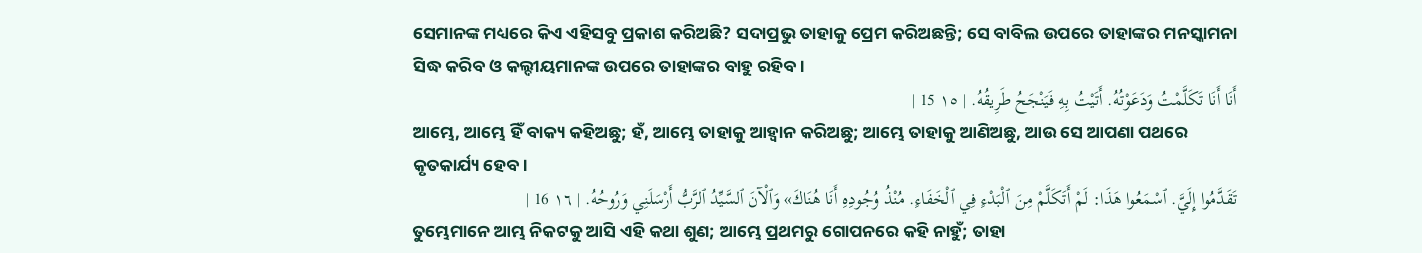ସେମାନଙ୍କ ମଧ୍ୟରେ କିଏ ଏହିସବୁ ପ୍ରକାଶ କରିଅଛି? ସଦାପ୍ରଭୁ ତାହାକୁ ପ୍ରେମ କରିଅଛନ୍ତି; ସେ ବାବିଲ ଉପରେ ତାହାଙ୍କର ମନସ୍କାମନା ସିଦ୍ଧ କରିବ ଓ କଲ୍ଦୀୟମାନଙ୍କ ଉପରେ ତାହାଙ୍କର ବାହୁ ରହିବ।
أَنَا أَنَا تَكَلَّمْتُ وَدَعَوْتُهُ. أَتَيْتُ بِهِ فَيَنْجَحُ طَرِيقُهُ. | ١٥ 15 |
ଆମ୍ଭେ, ଆମ୍ଭେ ହିଁ ବାକ୍ୟ କହିଅଛୁ; ହଁ, ଆମ୍ଭେ ତାହାକୁ ଆହ୍ୱାନ କରିଅଛୁ; ଆମ୍ଭେ ତାହାକୁ ଆଣିଅଛୁ, ଆଉ ସେ ଆପଣା ପଥରେ କୃତକାର୍ଯ୍ୟ ହେବ।
تَقَدَّمُوا إِلَيَّ. ٱسْمَعُوا هَذَا: لَمْ أَتَكَلَّمْ مِنَ ٱلْبَدْءِ فِي ٱلْخَفَاءِ. مُنْذُ وُجُودِهِ أَنَا هُنَاكَ» وَٱلْآنَ ٱلسَّيِّدُ ٱلرَّبُّ أَرْسَلَنِي وَرُوحُهُ. | ١٦ 16 |
ତୁମ୍ଭେମାନେ ଆମ୍ଭ ନିକଟକୁ ଆସି ଏହି କଥା ଶୁଣ; ଆମ୍ଭେ ପ୍ରଥମରୁ ଗୋପନରେ କହି ନାହୁଁ; ତାହା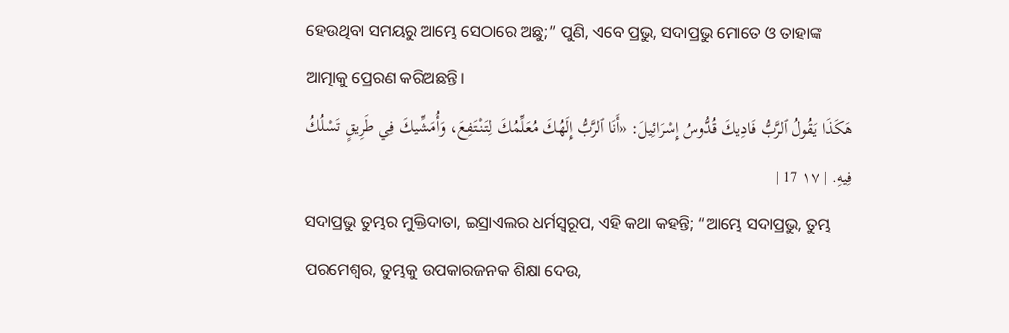ହେଉଥିବା ସମୟରୁ ଆମ୍ଭେ ସେଠାରେ ଅଛୁ;” ପୁଣି, ଏବେ ପ୍ରଭୁ, ସଦାପ୍ରଭୁ ମୋତେ ଓ ତାହାଙ୍କ ଆତ୍ମାକୁ ପ୍ରେରଣ କରିଅଛନ୍ତି।
هَكَذَا يَقُولُ ٱلرَّبُّ فَادِيكَ قُدُّوسُ إِسْرَائِيلَ: «أَنَا ٱلرَّبُّ إِلَهُكَ مُعَلِّمُكَ لِتَنْتَفِعَ، وَأُمَشِّيكَ فِي طَرِيقٍ تَسْلُكُ فِيهِ. | ١٧ 17 |
ସଦାପ୍ରଭୁ ତୁମ୍ଭର ମୁକ୍ତିଦାତା, ଇସ୍ରାଏଲର ଧର୍ମସ୍ୱରୂପ, ଏହି କଥା କହନ୍ତି; “ଆମ୍ଭେ ସଦାପ୍ରଭୁ, ତୁମ୍ଭ ପରମେଶ୍ୱର, ତୁମ୍ଭକୁ ଉପକାରଜନକ ଶିକ୍ଷା ଦେଉ,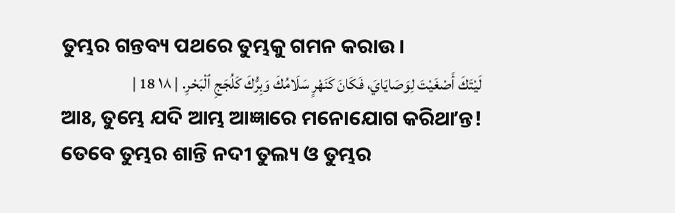ତୁମ୍ଭର ଗନ୍ତବ୍ୟ ପଥରେ ତୁମ୍ଭକୁ ଗମନ କରାଉ।
لَيْتَكَ أَصْغَيْتَ لِوَصَايَايَ، فَكَانَ كَنَهْرٍ سَلَامُكَ وَبِرُّكَ كَلُجَجِ ٱلْبَحْرِ. | ١٨ 18 |
ଆଃ, ତୁମ୍ଭେ ଯଦି ଆମ୍ଭ ଆଜ୍ଞାରେ ମନୋଯୋଗ କରିଥାʼନ୍ତ! ତେବେ ତୁମ୍ଭର ଶାନ୍ତି ନଦୀ ତୁଲ୍ୟ ଓ ତୁମ୍ଭର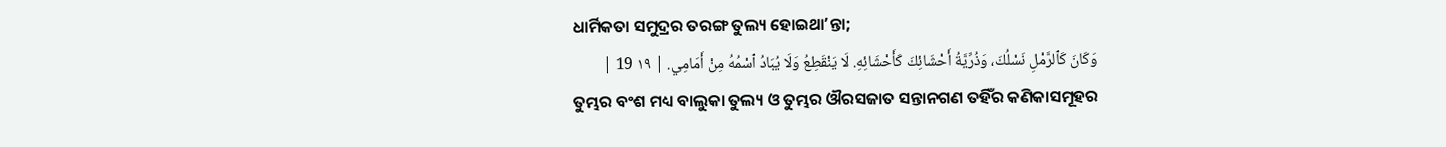ଧାର୍ମିକତା ସମୁଦ୍ରର ତରଙ୍ଗ ତୁଲ୍ୟ ହୋଇଥାʼନ୍ତା;
وَكَانَ كَٱلرَّمْلِ نَسْلُكَ، وَذُرِّيَّةُ أَحْشَائِكَ كَأَحْشَائِهِ. لَا يَنْقَطِعُ وَلَا يُبَادُ ٱسْمُهُ مِنْ أَمَامِي. | ١٩ 19 |
ତୁମ୍ଭର ବଂଶ ମଧ୍ୟ ବାଲୁକା ତୁଲ୍ୟ ଓ ତୁମ୍ଭର ଔରସଜାତ ସନ୍ତାନଗଣ ତହିଁର କଣିକାସମୂହର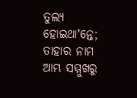ତୁଲ୍ୟ ହୋଇଥାʼନ୍ତେ; ତାହାର ନାମ ଆମ୍ଭ ସମ୍ମୁଖରୁ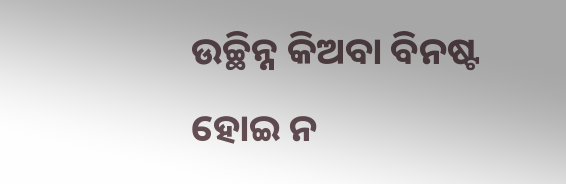ଉଚ୍ଛିନ୍ନ କିଅବା ବିନଷ୍ଟ ହୋଇ ନ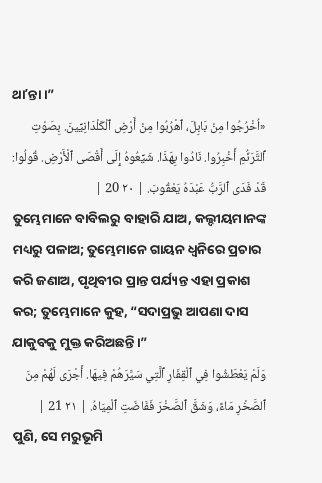ଥାʼନ୍ତା।”
«اُخْرُجُوا مِنْ بَابِلَ، ٱهْرُبُوا مِنْ أَرْضِ ٱلْكَلْدَانِيِّينَ. بِصَوْتِ ٱلتَّرَنُّمِ أَخْبِرُوا. نَادُوا بِهَذَا. شَيِّعُوهُ إِلَى أَقْصَى ٱلْأَرْضِ. قُولُوا: قَدْ فَدَى ٱلرَّبُّ عَبْدَهُ يَعْقُوبَ. | ٢٠ 20 |
ତୁମ୍ଭେମାନେ ବାବିଲରୁ ବାହାରି ଯାଅ, କଲ୍ଦୀୟମାନଙ୍କ ମଧ୍ୟରୁ ପଳାଅ; ତୁମ୍ଭେମାନେ ଗାୟନ ଧ୍ୱନିରେ ପ୍ରଚାର କରି ଜଣାଅ, ପୃଥିବୀର ପ୍ରାନ୍ତ ପର୍ଯ୍ୟନ୍ତ ଏହା ପ୍ରକାଶ କର; ତୁମ୍ଭେମାନେ କୁହ, “ସଦାପ୍ରଭୁ ଆପଣା ଦାସ ଯାକୁବକୁ ମୁକ୍ତ କରିଅଛନ୍ତି।”
وَلَمْ يَعْطَشُوا فِي ٱلْقِفَارِ ٱلَّتِي سَيَّرَهُمْ فِيهَا. أَجْرَى لَهُمْ مِنَ ٱلصَّخْرِ مَاءً، وَشَقَّ ٱلصَّخْرَ فَفَاضَتِ ٱلْمِيَاهُ. | ٢١ 21 |
ପୁଣି, ସେ ମରୁଭୂମି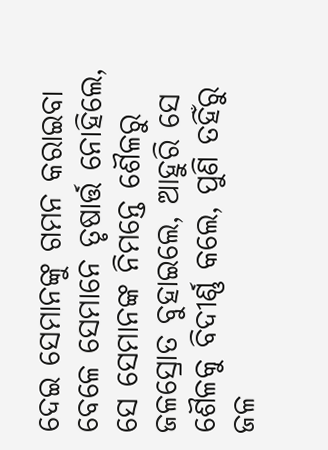ଦେଇ ସେମାନଙ୍କୁ ଗମନ କରାଇବା ବେଳେ ସେମାନେ ତୃଷାର୍ତ୍ତ ନୋହିଲେ, ସେ ସେମାନଙ୍କ ନିମନ୍ତେ ଶୈଳରୁ ଜଳସ୍ରୋତ ବୁହାଇଲେ, ଆହୁରି ସେ ଶୈଳକୁ ବିଦୀର୍ଣ୍ଣ କଲେ, ପୁଣି ତହିଁରୁ ଜଳ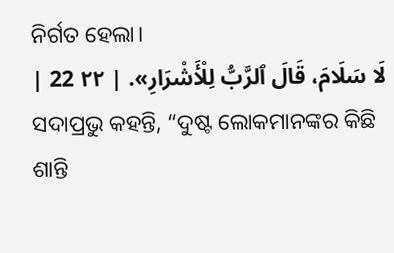ନିର୍ଗତ ହେଲା।
لَا سَلَامَ، قَالَ ٱلرَّبُّ لِلْأَشْرَارِ». | ٢٢ 22 |
ସଦାପ୍ରଭୁ କହନ୍ତି, “ଦୁଷ୍ଟ ଲୋକମାନଙ୍କର କିଛି ଶାନ୍ତି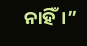ନାହିଁ।”